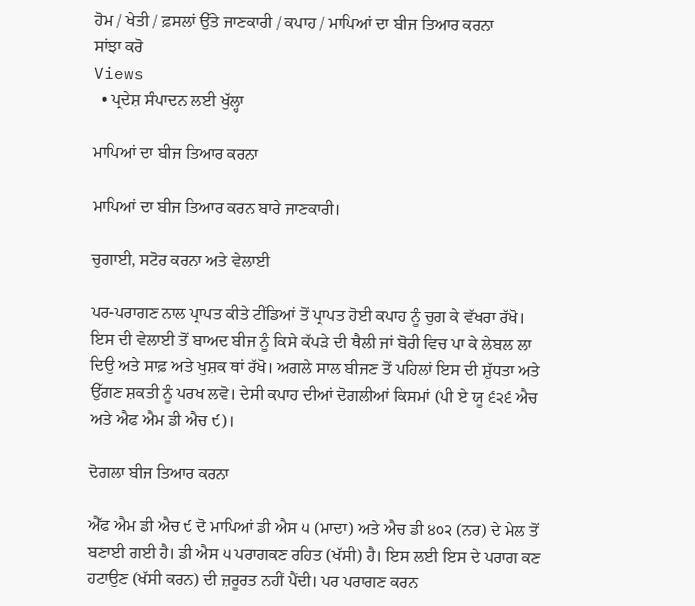ਹੋਮ / ਖੇਤੀ / ਫ਼ਸਲਾਂ ਉੱਤੇ ਜਾਣਕਾਰੀ / ਕਪਾਹ / ਮਾਪਿਆਂ ਦਾ ਬੀਜ ਤਿਆਰ ਕਰਨਾ
ਸਾਂਝਾ ਕਰੋ
Views
  • ਪ੍ਰਦੇਸ਼ ਸੰਪਾਦਨ ਲਈ ਖੁੱਲ੍ਹਾ

ਮਾਪਿਆਂ ਦਾ ਬੀਜ ਤਿਆਰ ਕਰਨਾ

ਮਾਪਿਆਂ ਦਾ ਬੀਜ ਤਿਆਰ ਕਰਨ ਬਾਰੇ ਜਾਣਕਾਰੀ।

ਚੁਗਾਈ, ਸਟੋਰ ਕਰਨਾ ਅਤੇ ਵੇਲਾਈ

ਪਰ-ਪਰਾਗਣ ਨਾਲ ਪ੍ਰਾਪਤ ਕੀਤੇ ਟੀਂਡਿਆਂ ਤੋਂ ਪ੍ਰਾਪਤ ਹੋਈ ਕਪਾਹ ਨੂੰ ਚੁਗ ਕੇ ਵੱਖਰਾ ਰੱਖੋ। ਇਸ ਦੀ ਵੇਲਾਈ ਤੋਂ ਬਾਅਦ ਬੀਜ ਨੂੰ ਕਿਸੇ ਕੱਪੜੇ ਦੀ ਥੈਲੀ ਜਾਂ ਬੋਰੀ ਵਿਚ ਪਾ ਕੇ ਲੇਬਲ ਲਾ ਦਿਉ ਅਤੇ ਸਾਫ਼ ਅਤੇ ਖੁਸ਼ਕ ਥਾਂ ਰੱਖੋ। ਅਗਲੇ ਸਾਲ ਬੀਜਣ ਤੋਂ ਪਹਿਲਾਂ ਇਸ ਦੀ ਸ਼ੁੱਧਤਾ ਅਤੇ ਉੱਗਣ ਸ਼ਕਤੀ ਨੂੰ ਪਰਖ ਲਵੋ। ਦੇਸੀ ਕਪਾਹ ਦੀਆਂ ਦੋਗਲੀਆਂ ਕਿਸਮਾਂ (ਪੀ ਏ ਯੂ ੬੨੬ ਐਚ ਅਤੇ ਐਫ ਐਮ ਡੀ ਐਚ ੯)।

ਦੋਗਲਾ ਬੀਜ ਤਿਆਰ ਕਰਨਾ

ਐੱਫ ਐਮ ਡੀ ਐਚ ੯ ਦੋ ਮਾਪਿਆਂ ਡੀ ਐਸ ੫ (ਮਾਦਾ) ਅਤੇ ਐਚ ਡੀ ੪੦੨ (ਨਰ) ਦੇ ਮੇਲ ਤੋਂ ਬਣਾਈ ਗਈ ਹੈ। ਡੀ ਐਸ ੫ ਪਰਾਗਕਣ ਰਹਿਤ (ਖੱਸੀ) ਹੈ। ਇਸ ਲਈ ਇਸ ਦੇ ਪਰਾਗ ਕਣ ਹਟਾਉਣ (ਖੱਸੀ ਕਰਨ) ਦੀ ਜ਼ਰੂਰਤ ਨਹੀਂ ਪੈਂਦੀ। ਪਰ ਪਰਾਗਣ ਕਰਨ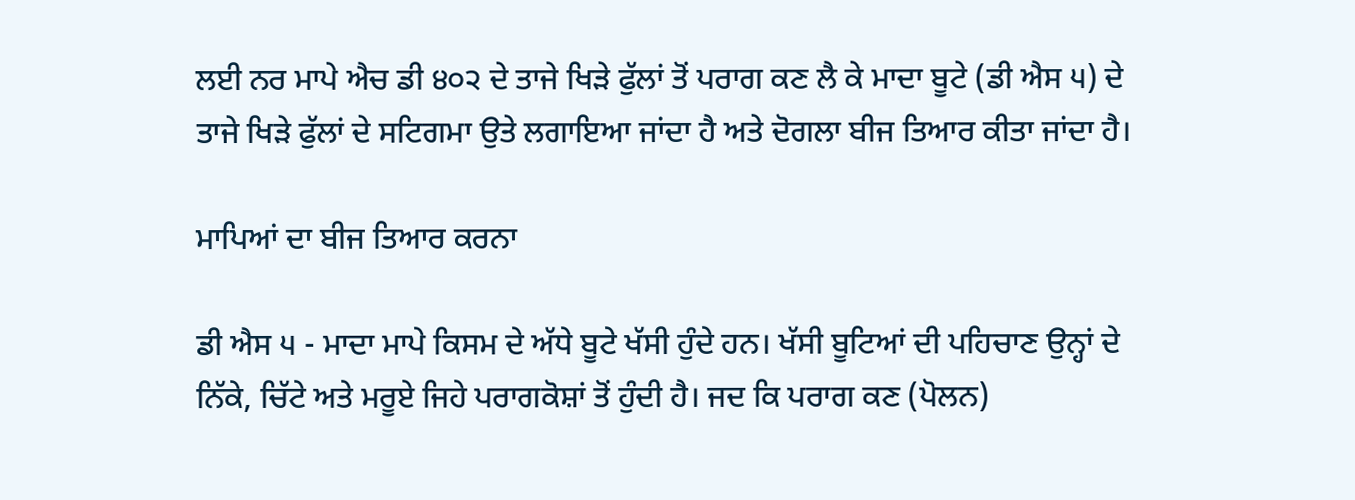ਲਈ ਨਰ ਮਾਪੇ ਐਚ ਡੀ ੪੦੨ ਦੇ ਤਾਜੇ ਖਿੜੇ ਫੁੱਲਾਂ ਤੋਂ ਪਰਾਗ ਕਣ ਲੈ ਕੇ ਮਾਦਾ ਬੂਟੇ (ਡੀ ਐਸ ੫) ਦੇ ਤਾਜੇ ਖਿੜੇ ਫੁੱਲਾਂ ਦੇ ਸਟਿਗਮਾ ਉਤੇ ਲਗਾਇਆ ਜਾਂਦਾ ਹੈ ਅਤੇ ਦੋਗਲਾ ਬੀਜ ਤਿਆਰ ਕੀਤਾ ਜਾਂਦਾ ਹੈ।

ਮਾਪਿਆਂ ਦਾ ਬੀਜ ਤਿਆਰ ਕਰਨਾ

ਡੀ ਐਸ ੫ - ਮਾਦਾ ਮਾਪੇ ਕਿਸਮ ਦੇ ਅੱਧੇ ਬੂਟੇ ਖੱਸੀ ਹੁੰਦੇ ਹਨ। ਖੱਸੀ ਬੂਟਿਆਂ ਦੀ ਪਹਿਚਾਣ ਉਨ੍ਹਾਂ ਦੇ ਨਿੱਕੇ, ਚਿੱਟੇ ਅਤੇ ਮਰੂਏ ਜਿਹੇ ਪਰਾਗਕੋਸ਼ਾਂ ਤੋਂ ਹੁੰਦੀ ਹੈ। ਜਦ ਕਿ ਪਰਾਗ ਕਣ (ਪੋਲਨ)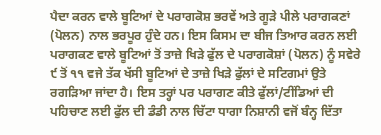ਪੈਦਾ ਕਰਨ ਵਾਲੇ ਬੂਟਿਆਂ ਦੇ ਪਰਾਗਕੋਸ਼ ਭਰਵੇਂ ਅਤੇ ਗੂੜੇ ਪੀਲੇ ਪਰਾਗਕਣਾਂ (ਪੋਲਨ) ਨਾਲ ਭਰਪੂਰ ਹੁੰਦੇ ਹਨ। ਇਸ ਕਿਸਮ ਦਾ ਬੀਜ ਤਿਆਰ ਕਰਨ ਲਈ ਪਰਾਗਕਣ ਵਾਲੇ ਬੂਟਿਆਂ ਤੋਂ ਤਾਜ਼ੇ ਖਿੜੇ ਫੁੱਲ ਦੇ ਪਰਾਗਕੋਸ਼ਾਂ (ਪੋਲਨ) ਨੂੰ ਸਵੇਰੇ ੯ ਤੋਂ ੧੧ ਵਜੇ ਤੱਕ ਖੱਸੀ ਬੂਟਿਆਂ ਦੇ ਤਾਜ਼ੇ ਖਿੜੇ ਫੁੱਲਾਂ ਦੇ ਸਟਿਗਮਾਂ ਉਤੇ ਰਗੜਿਆ ਜਾਂਦਾ ਹੈ। ਇਸ ਤਰ੍ਹਾਂ ਪਰ ਪਰਾਗਣ ਕੀਤੇ ਫੁੱਲਾਂ/ਟੀਂਡਿਆਂ ਦੀ ਪਹਿਚਾਣ ਲਈ ਫੁੱਲ ਦੀ ਡੰਡੀ ਨਾਲ ਚਿੱਟਾ ਧਾਗਾ ਨਿਸ਼ਾਨੀ ਵਜੋਂ ਬੰਨ੍ਹ ਦਿੱਤਾ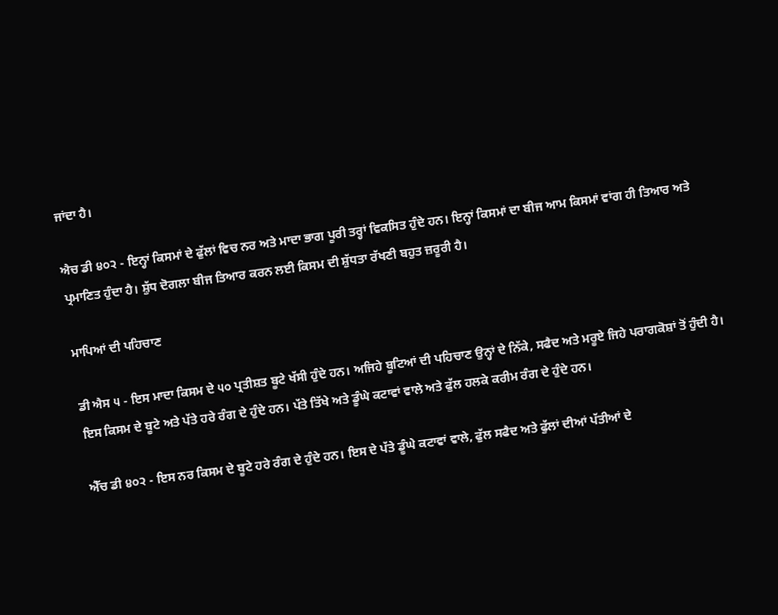ਜਾਂਦਾ ਹੈ।

ਐਚ ਡੀ ੪੦੨ - ਇਨ੍ਹਾਂ ਕਿਸਮਾਂ ਦੇ ਫੁੱਲਾਂ ਵਿਚ ਨਰ ਅਤੇ ਮਾਦਾ ਭਾਗ ਪੂਰੀ ਤਰ੍ਹਾਂ ਵਿਕਸਿਤ ਹੁੰਦੇ ਹਨ। ਇਨ੍ਹਾਂ ਕਿਸਮਾਂ ਦਾ ਬੀਜ ਆਮ ਕਿਸਮਾਂ ਵਾਂਗ ਹੀ ਤਿਆਰ ਅਤੇ ਪ੍ਰਮਾਣਿਤ ਹੁੰਦਾ ਹੈ। ਸ਼ੁੱਧ ਦੋਗਲਾ ਬੀਜ ਤਿਆਰ ਕਰਨ ਲਈ ਕਿਸਮ ਦੀ ਸ਼ੁੱਧਤਾ ਰੱਖਣੀ ਬਹੁਤ ਜ਼ਰੂਰੀ ਹੈ।

ਮਾਪਿਆਂ ਦੀ ਪਹਿਚਾਣ

ਡੀ ਐਸ ੫ - ਇਸ ਮਾਦਾ ਕਿਸਮ ਦੇ ੫੦ ਪ੍ਰਤੀਸ਼ਤ ਬੂਟੇ ਖੱਸੀ ਹੁੰਦੇ ਹਨ। ਅਜਿਹੇ ਬੂਟਿਆਂ ਦੀ ਪਹਿਚਾਣ ਉਨ੍ਹਾਂ ਦੇ ਨਿੱਕੇ, ਸਫੈਦ ਅਤੇ ਮਰੂਏ ਜਿਹੇ ਪਰਾਗਕੋਸ਼ਾਂ ਤੋਂ ਹੁੰਦੀ ਹੈ। ਇਸ ਕਿਸਮ ਦੇ ਬੂਟੇ ਅਤੇ ਪੱਤੇ ਹਰੇ ਰੰਗ ਦੇ ਹੁੰਦੇ ਹਨ। ਪੱਤੇ ਤਿੱਖੇ ਅਤੇ ਡੂੰਘੇ ਕਟਾਵਾਂ ਵਾਲੇ ਅਤੇ ਫੁੱਲ ਹਲਕੇ ਕਰੀਮ ਰੰਗ ਦੇ ਹੁੰਦੇ ਹਨ।

ਐੱਚ ਡੀ ੪੦੨ - ਇਸ ਨਰ ਕਿਸਮ ਦੇ ਬੂਟੇ ਹਰੇ ਰੰਗ ਦੇ ਹੁੰਦੇ ਹਨ। ਇਸ ਦੇ ਪੱਤੇ ਡੂੰਘੇ ਕਟਾਵਾਂ ਵਾਲੇ, ਫੁੱਲ ਸਫੈਦ ਅਤੇ ਫੁੱਲਾਂ ਦੀਆਂ ਪੱਤੀਆਂ ਦੇ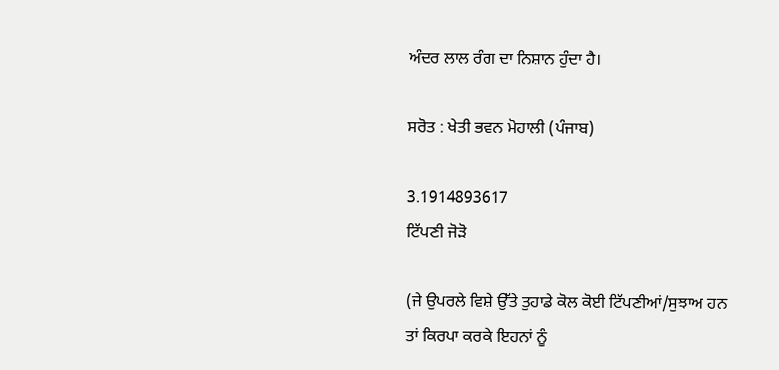ਅੰਦਰ ਲਾਲ ਰੰਗ ਦਾ ਨਿਸ਼ਾਨ ਹੁੰਦਾ ਹੈ।

ਸਰੋਤ : ਖੇਤੀ ਭਵਨ ਮੋਹਾਲੀ (ਪੰਜਾਬ)

3.1914893617
ਟਿੱਪਣੀ ਜੋੜੋ

(ਜੇ ਉਪਰਲੇ ਵਿਸ਼ੇ ਉੱਤੇ ਤੁਹਾਡੇ ਕੋਲ ਕੋਈ ਟਿੱਪਣੀਆਂ/ਸੁਝਾਅ ਹਨ ਤਾਂ ਕਿਰਪਾ ਕਰਕੇ ਇਹਨਾਂ ਨੂੰ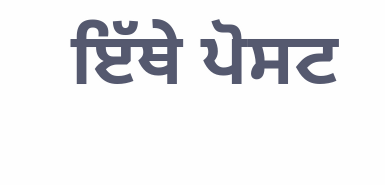ਇੱਥੇ ਪੋਸਟ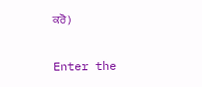ਕਰੋ)

Enter the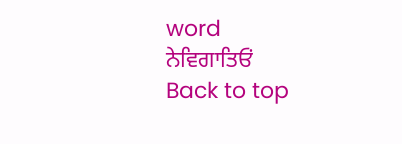word
ਨੇਵਿਗਾਤਿਓਂ
Back to top